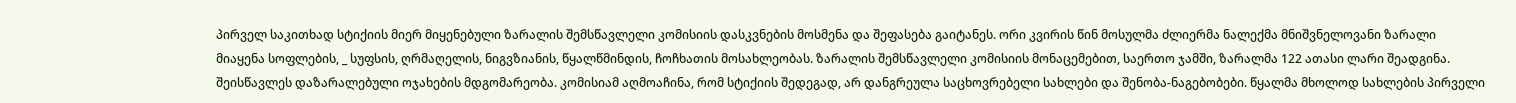პირველ საკითხად სტიქიის მიერ მიყენებული ზარალის შემსწავლელი კომისიის დასკვნების მოსმენა და შეფასება გაიტანეს. ორი კვირის წინ მოსულმა ძლიერმა ნალექმა მნიშვნელოვანი ზარალი მიაყენა სოფლების, _ სუფსის, ღრმაღელის, ნიგვზიანის, წყალწმინდის, ჩოჩხათის მოსახლეობას. ზარალის შემსწავლელი კომისიის მონაცემებით, საერთო ჯამში, ზარალმა 122 ათასი ლარი შეადგინა. შეისწავლეს დაზარალებული ოჯახების მდგომარეობა. კომისიამ აღმოაჩინა, რომ სტიქიის შედეგად, არ დანგრეულა საცხოვრებელი სახლები და შენობა-ნაგებობები. წყალმა მხოლოდ სახლების პირველი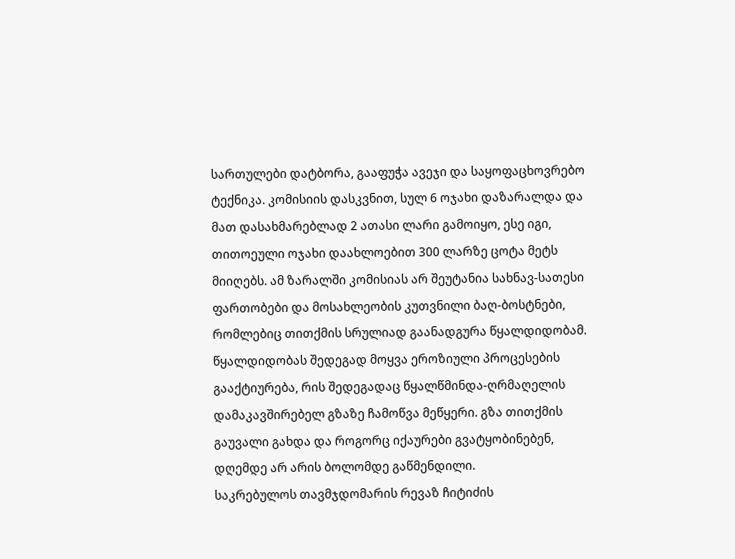სართულები დატბორა, გააფუჭა ავეჯი და საყოფაცხოვრებო ტექნიკა. კომისიის დასკვნით, სულ 6 ოჯახი დაზარალდა და მათ დასახმარებლად 2 ათასი ლარი გამოიყო, ესე იგი, თითოეული ოჯახი დაახლოებით 300 ლარზე ცოტა მეტს მიიღებს. ამ ზარალში კომისიას არ შეუტანია სახნავ-სათესი ფართობები და მოსახლეობის კუთვნილი ბაღ-ბოსტნები, რომლებიც თითქმის სრულიად გაანადგურა წყალდიდობამ. წყალდიდობას შედეგად მოყვა ეროზიული პროცესების გააქტიურება, რის შედეგადაც წყალწმინდა-ღრმაღელის დამაკავშირებელ გზაზე ჩამოწვა მეწყერი. გზა თითქმის გაუვალი გახდა და როგორც იქაურები გვატყობინებენ, დღემდე არ არის ბოლომდე გაწმენდილი.
საკრებულოს თავმჯდომარის რევაზ ჩიტიძის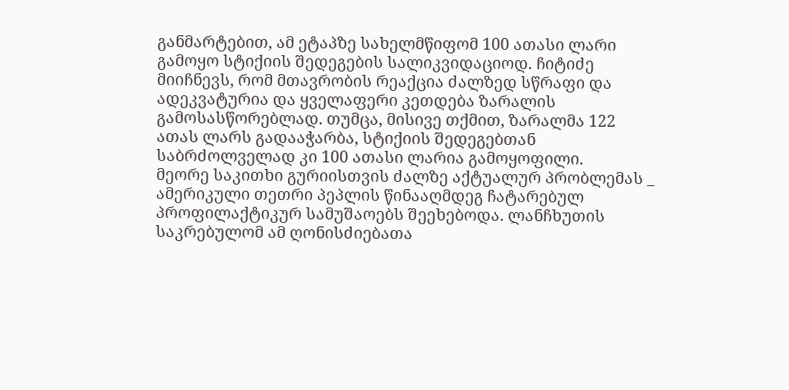განმარტებით, ამ ეტაპზე სახელმწიფომ 100 ათასი ლარი გამოყო სტიქიის შედეგების სალიკვიდაციოდ. ჩიტიძე მიიჩნევს, რომ მთავრობის რეაქცია ძალზედ სწრაფი და ადეკვატურია და ყველაფერი კეთდება ზარალის გამოსასწორებლად. თუმცა, მისივე თქმით, ზარალმა 122 ათას ლარს გადააჭარბა, სტიქიის შედეგებთან საბრძოლველად კი 100 ათასი ლარია გამოყოფილი.
მეორე საკითხი გურიისთვის ძალზე აქტუალურ პრობლემას _ ამერიკული თეთრი პეპლის წინააღმდეგ ჩატარებულ პროფილაქტიკურ სამუშაოებს შეეხებოდა. ლანჩხუთის საკრებულომ ამ ღონისძიებათა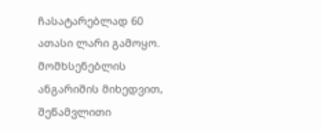ჩასატარებლად 60 ათასი ლარი გამოყო. მომხსენებლის ანგარიშის მიხედვით, შეწამვლითი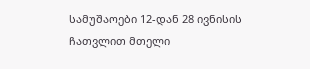სამუშაოები 12-დან 28 ივნისის ჩათვლით მთელი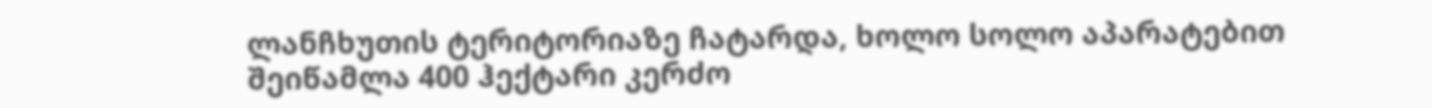ლანჩხუთის ტერიტორიაზე ჩატარდა, ხოლო სოლო აპარატებით შეიწამლა 400 ჰექტარი კერძო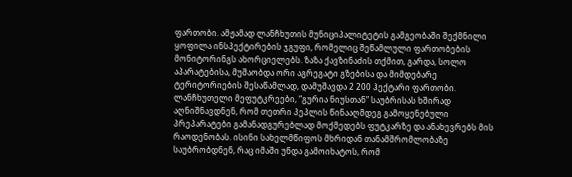ფართობი. ამჟამად ლანჩხუთის მუნიციპალიტეტის გამგეობაში შექმნილი ყოფილა ინსპექტირების ჯგუფი, რომელიც შეწამლული ფართობების მონიტორინგს ახორციელებს. ზაზა ქავზინაძის თქმით, გარდა, სოლო აპარატებისა, მუშაობდა ორი აგრეგატი გზებისა და მიმდებარე ტერიტორიების შესაწამლად, დამუშავდა 2 200 ჰექტარი ფართობი.
ლანჩხუთელი მეფუტკრეები, “გურია ნიუსთან” საუბრისას ხშირად აღნიშნავდნენ, რომ თეთრი პეპლის წინააღმდეგ გამოყენებული პრეპარატები გამანადგურებლად მოქმედებს ფუტკარზე და ანახევრებს მის რაოდენობას. ისინი სახელმწიფოს მხრიდან თანამშრომლობაზე საუბრობდნენ, რაც იმაში უნდა გამოიხატოს, რომ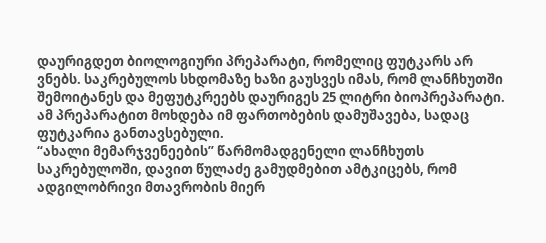დაურიგდეთ ბიოლოგიური პრეპარატი, რომელიც ფუტკარს არ ვნებს. საკრებულოს სხდომაზე ხაზი გაუსვეს იმას, რომ ლანჩხუთში შემოიტანეს და მეფუტკრეებს დაურიგეს 25 ლიტრი ბიოპრეპარატი. ამ პრეპარატით მოხდება იმ ფართობების დამუშავება, სადაც ფუტკარია განთავსებული.
“ახალი მემარჯვენეების” წარმომადგენელი ლანჩხუთს საკრებულოში, დავით წულაძე გამუდმებით ამტკიცებს, რომ ადგილობრივი მთავრობის მიერ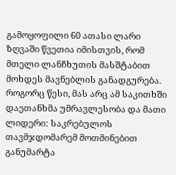გამოყოფილი 60 ათასი ლარი ზღვაში წვეთია იმისთვის, რომ მთელი ლანჩხუთის მასშტაბით მოხდეს მავნებლის განადგურება. როგორც წესი, მას არც ამ საკითხში დაეთანხმა უმრავლესობა და მათი ლიდერი: საკრებულოს თავმჯდომარემ მოთმინებით განუმარტა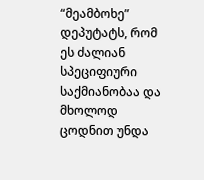“მეამბოხე” დეპუტატს, რომ ეს ძალიან სპეციფიური საქმიანობაა და მხოლოდ ცოდნით უნდა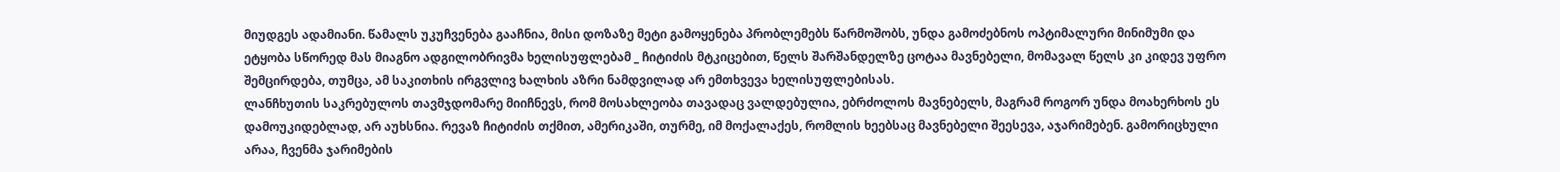მიუდგეს ადამიანი. წამალს უკუჩვენება გააჩნია, მისი დოზაზე მეტი გამოყენება პრობლემებს წარმოშობს, უნდა გამოძებნოს ოპტიმალური მინიმუმი და ეტყობა სწორედ მას მიაგნო ადგილობრივმა ხელისუფლებამ _ ჩიტიძის მტკიცებით, წელს შარშანდელზე ცოტაა მავნებელი, მომავალ წელს კი კიდევ უფრო შემცირდება, თუმცა, ამ საკითხის ირგვლივ ხალხის აზრი ნამდვილად არ ემთხვევა ხელისუფლებისას.
ლანჩხუთის საკრებულოს თავმჯდომარე მიიჩნევს, რომ მოსახლეობა თავადაც ვალდებულია, ებრძოლოს მავნებელს, მაგრამ როგორ უნდა მოახერხოს ეს დამოუკიდებლად, არ აუხსნია. რევაზ ჩიტიძის თქმით, ამერიკაში, თურმე, იმ მოქალაქეს, რომლის ხეებსაც მავნებელი შეესევა, აჯარიმებენ. გამორიცხული არაა, ჩვენმა ჯარიმების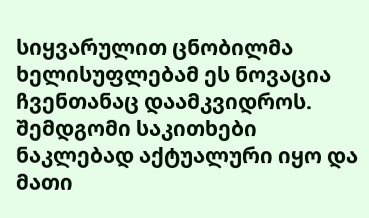სიყვარულით ცნობილმა ხელისუფლებამ ეს ნოვაცია ჩვენთანაც დაამკვიდროს.
შემდგომი საკითხები ნაკლებად აქტუალური იყო და მათი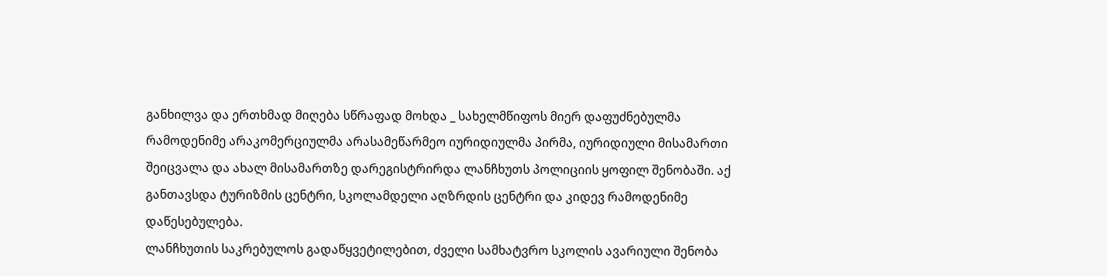განხილვა და ერთხმად მიღება სწრაფად მოხდა _ სახელმწიფოს მიერ დაფუძნებულმა რამოდენიმე არაკომერციულმა არასამეწარმეო იურიდიულმა პირმა, იურიდიული მისამართი შეიცვალა და ახალ მისამართზე დარეგისტრირდა ლანჩხუთს პოლიციის ყოფილ შენობაში. აქ განთავსდა ტურიზმის ცენტრი, სკოლამდელი აღზრდის ცენტრი და კიდევ რამოდენიმე დაწესებულება.
ლანჩხუთის საკრებულოს გადაწყვეტილებით, ძველი სამხატვრო სკოლის ავარიული შენობა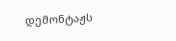დემონტაჟს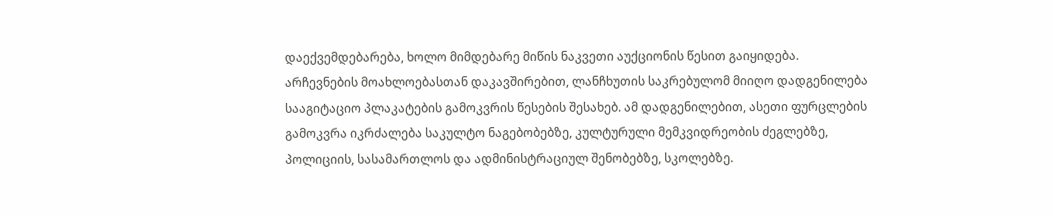დაექვემდებარება, ხოლო მიმდებარე მიწის ნაკვეთი აუქციონის წესით გაიყიდება.
არჩევნების მოახლოებასთან დაკავშირებით, ლანჩხუთის საკრებულომ მიიღო დადგენილება სააგიტაციო პლაკატების გამოკვრის წესების შესახებ. ამ დადგენილებით, ასეთი ფურცლების გამოკვრა იკრძალება საკულტო ნაგებობებზე, კულტურული მემკვიდრეობის ძეგლებზე, პოლიციის, სასამართლოს და ადმინისტრაციულ შენობებზე, სკოლებზე.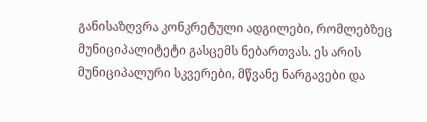განისაზღვრა კონკრეტული ადგილები, რომლებზეც მუნიციპალიტეტი გასცემს ნებართვას. ეს არის მუნიციპალური სკვერები, მწვანე ნარგავები და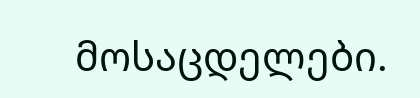მოსაცდელები.